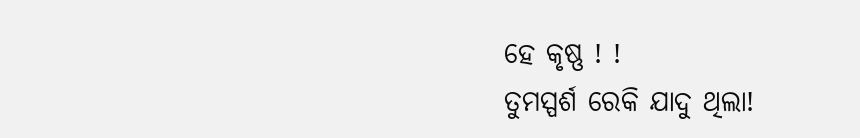ହେ କୃଷ୍ଣ ! !
ତୁମସ୍ପର୍ଶ ରେକି ଯାଦୁ ଥିଲା!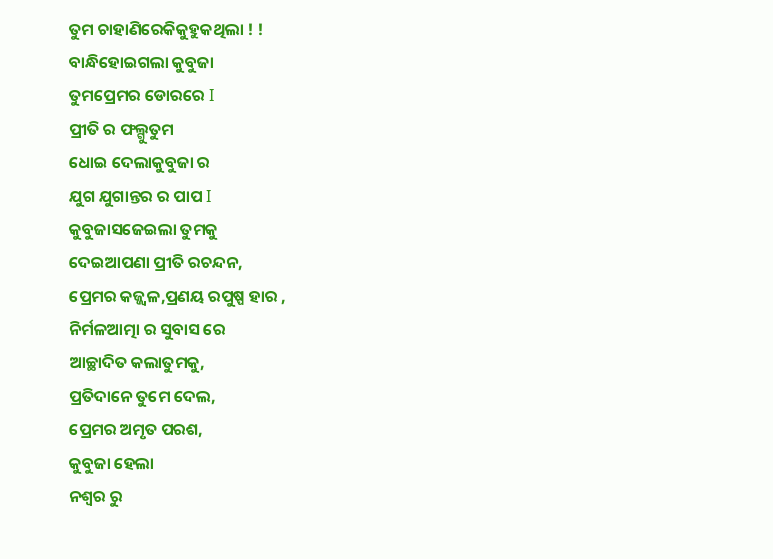ତୁମ ଚାହାଣିରେକିକୁହୁକଥିଲା ! !
ବାନ୍ଧିହୋଇଗଲା କୁବୁଜା
ତୁମପ୍ରେମର ଡୋରରେ I
ପ୍ରୀତି ର ଫଲ୍ଗୁତୁମ
ଧୋଇ ଦେଲାକୁବୁଜା ର
ଯୁଗ ଯୁଗାନ୍ତର ର ପାପ I
କୁବୁଜାସଜେଇଲା ତୁମକୁ
ଦେଇଆପଣା ପ୍ରୀତି ରଚନ୍ଦନ,
ପ୍ରେମର କଜ୍ଜ୍ୱଳ,ପ୍ରଣୟ ରପୁଷ୍ପ ହାର ,
ନିର୍ମଳଆତ୍ମା ର ସୁବାସ ରେ
ଆଚ୍ଛାଦିତ କଲାତୁମକୁ,
ପ୍ରତିଦାନେ ତୁମେ ଦେଲ,
ପ୍ରେମର ଅମୃତ ପରଶ,
କୁବୁଜା ହେଲା
ନଶ୍ୱର ରୁ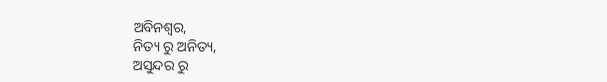ଅବିନଶ୍ଵର,
ନିତ୍ୟ ରୁ ଅନିତ୍ୟ,
ଅସୁନ୍ଦର ରୁ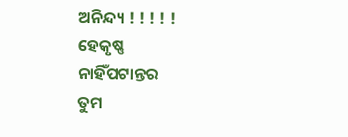ଅନିନ୍ଦ୍ୟ ! ! ! ! !
ହେକୃଷ୍ଣ
ନାହିଁପଟାନ୍ତର
ତୁମ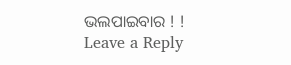ଭଲପାଇବାର ! !
Leave a Reply